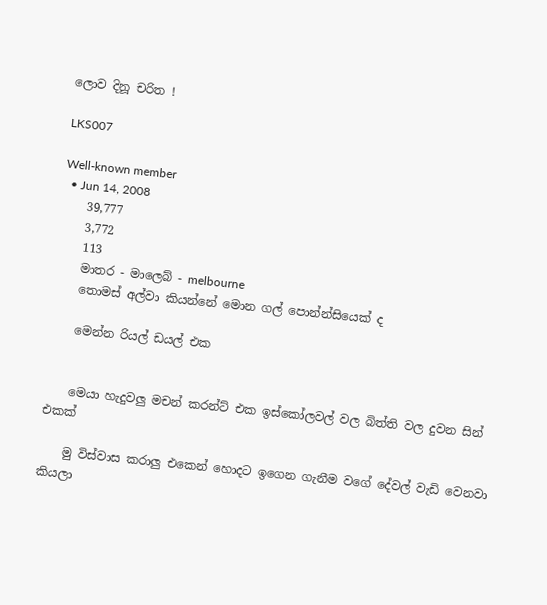ලොව දිනූ චරිත !

LKS007

Well-known member
  • Jun 14, 2008
    39,777
    3,772
    113
    මාතර - මාලෙබ් - melbourne
    තොමස් අල්වා කියන්නේ මොන ගල් පොන්න්සියෙක් ද

    මෙන්න රියල් ඩයල් එක


    මෙයා හැදුවලු මචන් කරන්ට් එක ඉස්කෝලවල් වල බිත්ති වල දුවන සින් එකක්

    මු විස්වාස කරාලු එකෙන් හොදට ඉගෙන ගැනීම වගේ දේවල් වැඩි වෙනවා කියලා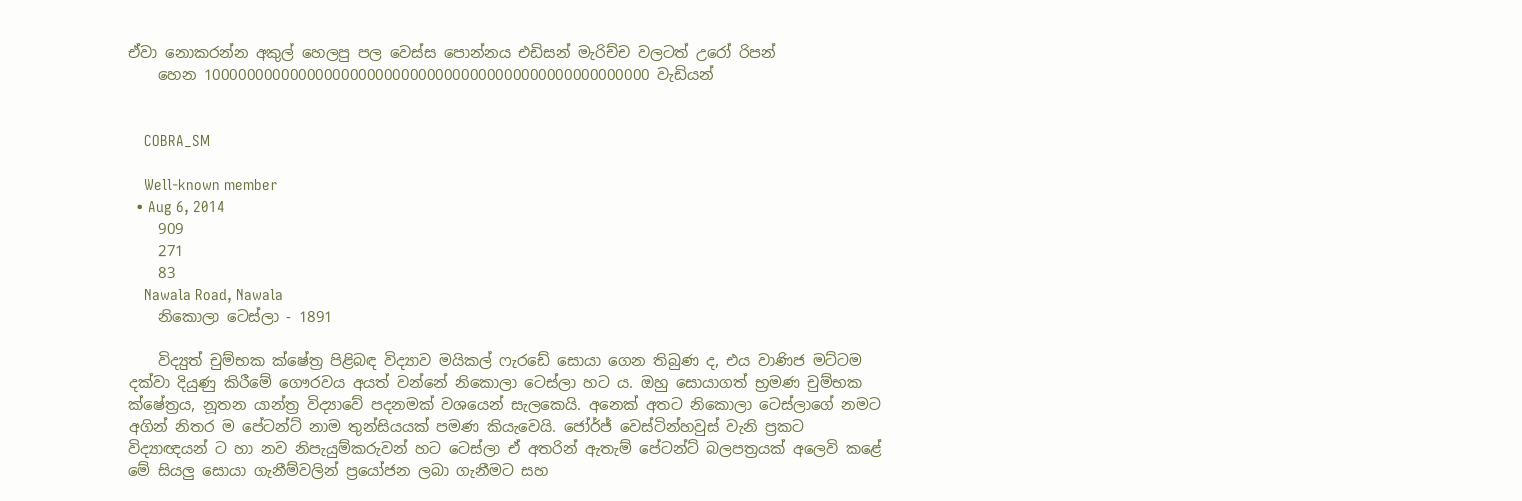ඒවා නොකරන්න අකුල් හෙලපු පල වෙස්ස පොන්නය එඩිසන් මැරිච්ච වලටත් උරෝ රිපන්
    හෙන 1000000000000000000000000000000000000000000000000000 වැඩියන්


    COBRA_SM

    Well-known member
  • Aug 6, 2014
    909
    271
    83
    Nawala Road, Nawala
    නිකොලා ටෙස්ලා - 1891

    විද්‍යුත් චුම්භක ක්ෂේත්‍ර පිළිබඳ විද්‍යාව මයිකල් ෆැරඩේ සොයා ගෙන තිබුණ ද, එය වාණිජ මට්ටම දක්වා දියුණු කිරීමේ ගෞරවය අයත් වන්නේ නිකොලා ටෙස්ලා හට ය. ඔහු සොයාගත් භ්‍රමණ චුම්භක ක්ෂේත්‍රය, නූතන යාන්ත්‍ර විද්‍යාවේ පදනමක් වශයෙන් සැලකෙයි. අනෙක් අතට නිකොලා ටෙස්ලාගේ නමට අගින් නිතර ම පේටන්ට් නාම තුන්සියයක් පමණ කියැවෙයි. ජෝර්ජ් වෙස්ටින්හවුස් වැනි ප්‍රකට විද්‍යාඥයන් ට හා නව නිපැයුම්කරුවන් හට ටෙස්ලා ඒ අතරින් ඇතැම් පේටන්ට් බලපත්‍රයක් අලෙවි කළේ මේ සියලු සොයා ගැනීම්වලින් ප්‍රයෝජන ලබා ගැනීමට සහ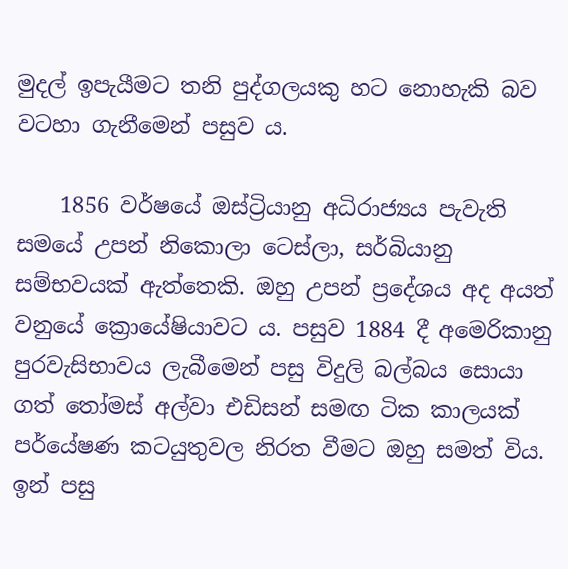මුදල් ඉපැයීමට තනි පුද්ගලයකු හට නොහැකි බව වටහා ගැනීමෙන් පසුව ය.

    1856 වර්ෂයේ ඔස්ට්‍රියානු අධිරාජ්‍යය පැවැති සමයේ උපන් නිකොලා ටෙස්ලා, සර්බියානු සම්භවයක් ඇත්තෙකි. ඔහු උපන් ප්‍රදේශය අද අයත් වනුයේ ක්‍රොයේෂියාවට ය. පසුව 1884 දී අමෙරිකානු පුරවැසිභාවය ලැබීමෙන් පසු විදුලි බල්බය සොයා ගත් තෝමස් අල්වා එඩිසන් සමඟ ටික කාලයක් පර්යේෂණ කටයුතුවල නිරත වීමට ඔහු සමත් විය. ඉන් පසු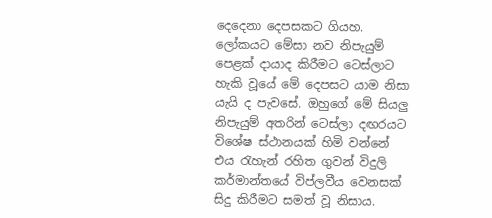දෙදෙනා දෙපසකට ගියහ. ලෝකයට මේසා නව නිපැයුම් පෙළක් දායාද කිරීමට ටෙස්ලාට හැකි වූයේ මේ දෙපසට යාම නිසා යැයි ද පැවසේ. ඔහුගේ මේ සියලු නිපැයුම් අතරින් ටෙස්ලා දඟරයට විශේෂ ස්ථානයක් හිමි වන්නේ එය රැහැන් රහිත ගුවන් විදුලි කර්මාන්තයේ විප්ලවීය වෙනසක් සිදු කිරීමට සමත් වූ නිසාය.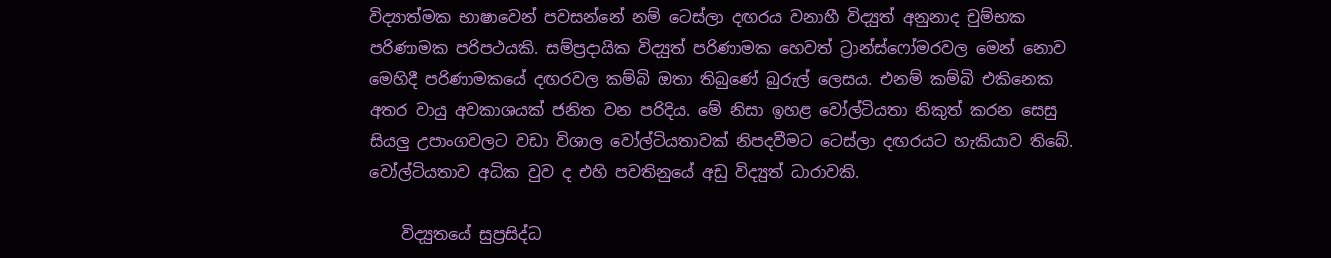විද්‍යාත්මක භාෂාවෙන් පවසන්නේ නම් ටෙස්ලා දඟරය වනාහී විද්‍යුත් අනුනාද චුම්භක පරිණාමක පරිපථයකි. සම්ප්‍රදායික විද්‍යුත් පරිණාමක හෙවත් ට්‍රාන්ස්ෆෝමරවල මෙන් නොව මෙහිදී පරිණාමකයේ දඟරවල කම්බි ඔතා තිබුණේ බුරුල් ලෙසය. එනම් කම්බි එකිනෙක අතර වායු අවකාශයක් ජනිත වන පරිදිය. මේ නිසා ඉහළ වෝල්ටියතා නිකුත් කරන සෙසු සියලු උපාංගවලට වඩා විශාල වෝල්ටියතාවක් නිපදවීමට ටෙස්ලා දඟරයට හැකියාව තිබේ. වෝල්ටියතාව අධික වුව ද එහි පවතිනුයේ අඩු විද්‍යුත් ධාරාවකි.

    විද්‍යුතයේ සුප්‍රසිද්ධ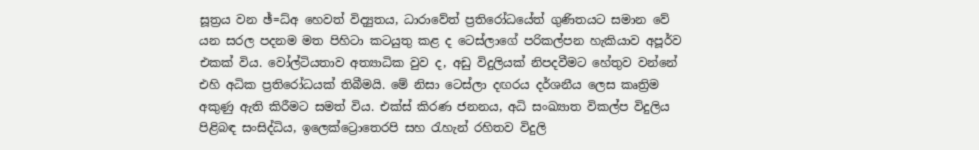සූත්‍රය වන ඡ්=ධ්අ හෙවත් විද්‍යුතය, ධාරාවේත් ප්‍රතිරෝධයේත් ගුණිතයට සමාන වේ යන සරල පදනම මත පිහිටා කටයුතු කළ ද ටෙස්ලාගේ පරිකල්පන හැකියාව අපූර්ව එකක් විය. වෝල්ටියතාව අත්‍යාධික වුව ද, අඩු විදුලියක් නිපදවීමට හේතුව වන්නේ එහි අධික ප්‍රතිරෝධයක් තිබීමයි. මේ නිසා ටෙස්ලා දඟරය දර්ශනීය ලෙස කෘත්‍රිම අකුණු ඇති කිරීමට සමත් විය. එක්ස් කිරණ ජනනය, අධි සංඛ්‍යාත විකල්ප විදුලිය පිළිබඳ සංසිද්ධිය, ඉලෙක්ට්‍රොතෙරපි සහ රැහැන් රහිතව විදුලි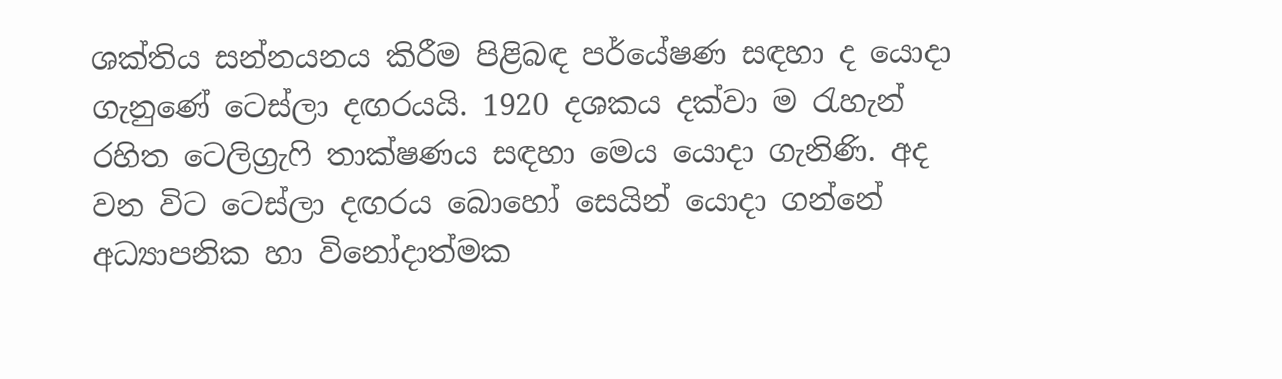ශක්තිය සන්නයනය කිරීම පිළිබඳ පර්යේෂණ සඳහා ද යොදා ගැනුණේ ටෙස්ලා දඟරයයි. 1920 දශකය දක්වා ම රැහැන් රහිත ටෙලිග්‍රැෆි තාක්ෂණය සඳහා මෙය යොදා ගැනිණි. අද වන විට ටෙස්ලා දඟරය බොහෝ සෙයින් යොදා ගන්නේ අධ්‍යාපනික හා විනෝදාත්මක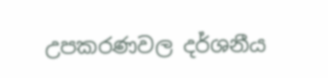උපකරණවල දර්ශනීය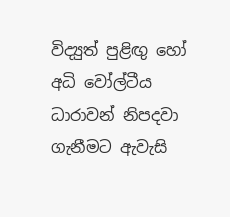විද්‍යුත් පුළිඟු හෝ අධි වෝල්ටීය ධාරාවන් නිපදවා ගැනීමට ඇවැසි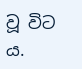වූ විට ය.